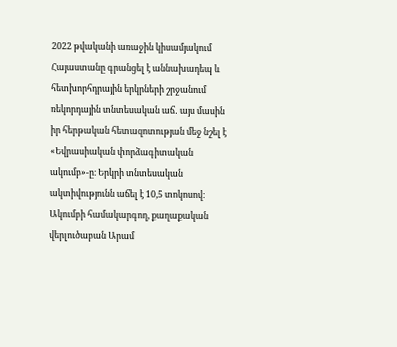2022 թվականի առաջին կիսամյակում Հայաստանը գրանցել է աննախադեպ և հետխորհդրային երկրների շրջանում ռեկորդային տնտեսական աճ․ այս մասին իր հերթական հետազոտության մեջ նշել է «Եվրասիական փորձագիտական ակումբ»-ը։ Երկրի տնտեսական ակտիվությունն աճել է 10,5 տոկոսով։
Ակումբի համակարգող, քաղաքական վերլուծաբան Արամ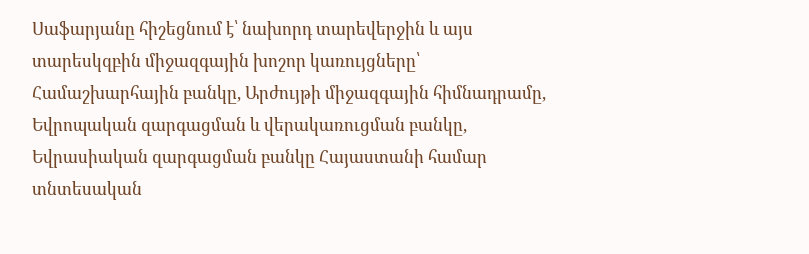Սաֆարյանը հիշեցնում է՝ նախորդ տարեվերջին և այս տարեսկզբին միջազգային խոշոր կառույցները՝ Համաշխարհային բանկը, Արժույթի միջազգային հիմնադրամը, Եվրոպական զարգացման և վերակառուցման բանկը, Եվրասիական զարգացման բանկը Հայաստանի համար տնտեսական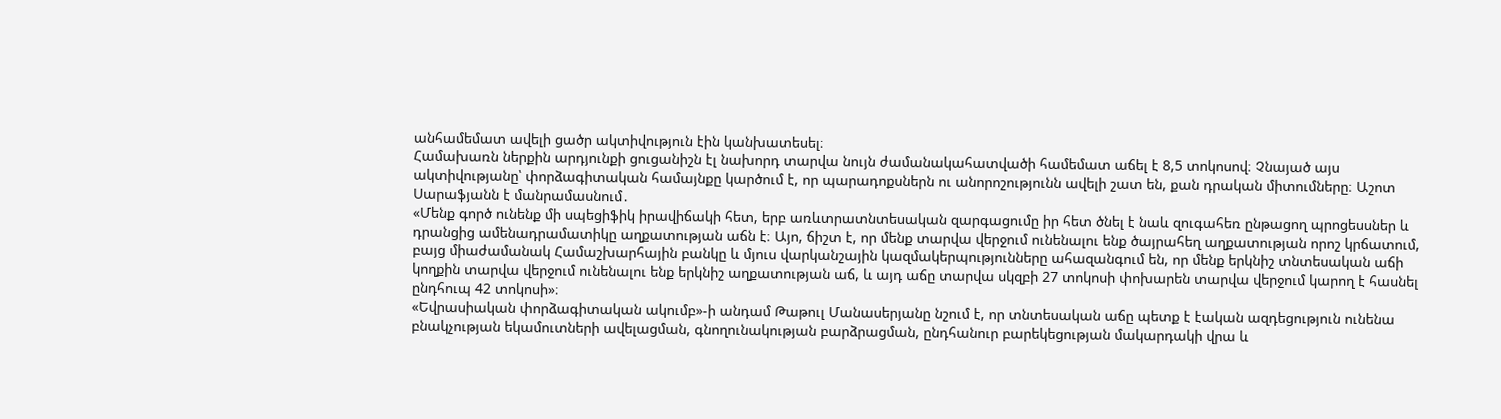անհամեմատ ավելի ցածր ակտիվություն էին կանխատեսել։
Համախառն ներքին արդյունքի ցուցանիշն էլ նախորդ տարվա նույն ժամանակահատվածի համեմատ աճել է 8,5 տոկոսով։ Չնայած այս ակտիվությանը՝ փորձագիտական համայնքը կարծում է, որ պարադոքսներն ու անորոշությունն ավելի շատ են, քան դրական միտումները։ Աշոտ Սարաֆյանն է մանրամասնում․
«Մենք գործ ունենք մի սպեցիֆիկ իրավիճակի հետ, երբ առևտրատնտեսական զարգացումը իր հետ ծնել է նաև զուգահեռ ընթացող պրոցեսսներ և դրանցից ամենադրամատիկը աղքատության աճն է։ Այո, ճիշտ է, որ մենք տարվա վերջում ունենալու ենք ծայրահեղ աղքատության որոշ կրճատում, բայց միաժամանակ Համաշխարհային բանկը և մյուս վարկանշային կազմակերպությունները ահազանգում են, որ մենք երկնիշ տնտեսական աճի կողքին տարվա վերջում ունենալու ենք երկնիշ աղքատության աճ, և այդ աճը տարվա սկզբի 27 տոկոսի փոխարեն տարվա վերջում կարող է հասնել ընդհուպ 42 տոկոսի»։
«Եվրասիական փորձագիտական ակումբ»-ի անդամ Թաթուլ Մանասերյանը նշում է, որ տնտեսական աճը պետք է էական ազդեցություն ունենա բնակչության եկամուտների ավելացման, գնողունակության բարձրացման, ընդհանուր բարեկեցության մակարդակի վրա և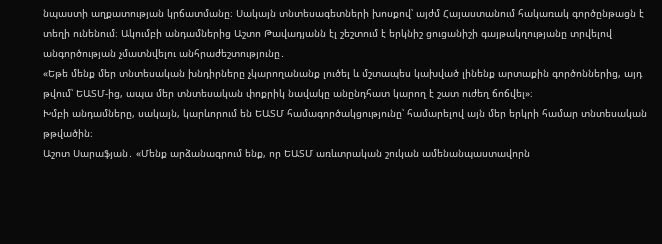նպաստի աղքատության կրճատմանը։ Սակայն տնտեսագետների խոսքով՝ այժմ Հայաստանում հակառակ գործընթացն է տեղի ունենում։ Ակումբի անդամներից Աշտո Թավադյանն էլ շեշտում է երկնիշ ցուցանիշի գայթակղությանը տրվելով անգործության չմատնվելու անհրաժեշտությունը․
«Եթե մենք մեր տնտեսական խնդիրները չկարողանանք լուծել և մշտապես կախված լինենք արտաքին գործոններից, այդ թվում՝ ԵԱՏՄ-ից, ապա մեր տնտեսական փոքրիկ նավակը անընդհատ կարող է շատ ուժեղ ճոճվել»։
Խմբի անդամները, սակայն, կարևորում են ԵԱՏՄ համագործակցությունը՝ համարելով այն մեր երկրի համար տնտեսական թթվածին։
Աշոտ Սարաֆյան․ «Մենք արձանագրում ենք, որ ԵԱՏՄ առևտրական շուկան ամենանպաստավորն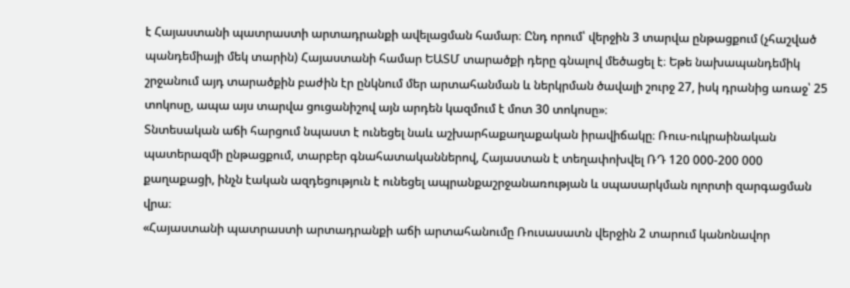է Հայաստանի պատրաստի արտադրանքի ավելացման համար։ Ընդ որում՝ վերջին 3 տարվա ընթացքում (չհաշված պանդեմիայի մեկ տարին) Հայաստանի համար ԵԱՏՄ տարածքի դերը գնալով մեծացել է։ Եթե նախապանդեմիկ շրջանում այդ տարածքին բաժին էր ընկնում մեր արտահանման և ներկրման ծավալի շուրջ 27, իսկ դրանից առաջ՝ 25 տոկոսը, ապա այս տարվա ցուցանիշով այն արդեն կազմում է մոտ 30 տոկոսը»։
Տնտեսական աճի հարցում նպաստ է ունեցել նաև աշխարհաքաղաքական իրավիճակը։ Ռուս-ուկրաինական պատերազմի ընթացքում, տարբեր գնահատականներով, Հայաստան է տեղափոխվել ՌԴ 120 000-200 000 քաղաքացի, ինչն էական ազդեցություն է ունեցել ապրանքաշրջանառության և սպասարկման ոլորտի զարգացման վրա։
«Հայաստանի պատրաստի արտադրանքի աճի արտահանումը Ռուսասատն վերջին 2 տարում կանոնավոր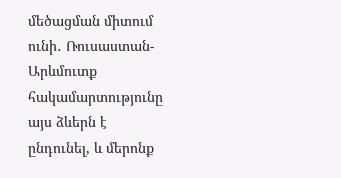մեծացման միտում ունի․ Ռուսաստան-Արևմուտք հակամարտությունը այս ձևերն է ընդունել, և մերոնք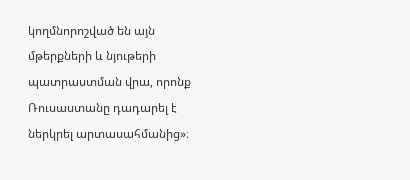կողմնորոշված են այն մթերքների և նյութերի պատրաստման վրա, որոնք Ռուսաստանը դադարել է ներկրել արտասահմանից»։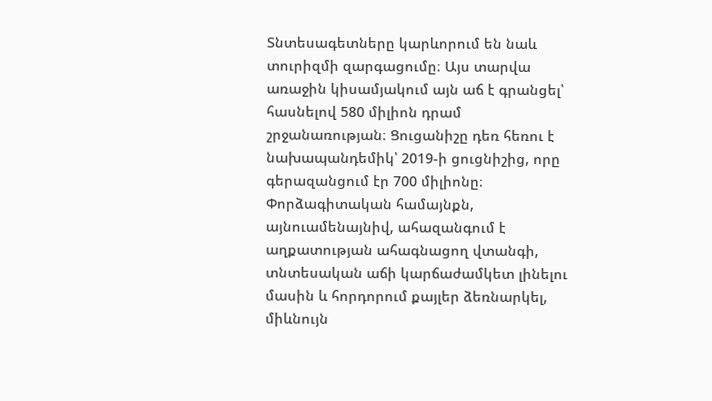Տնտեսագետները կարևորում են նաև տուրիզմի զարգացումը։ Այս տարվա առաջին կիսամյակում այն աճ է գրանցել՝ հասնելով 580 միլիոն դրամ շրջանառության։ Ցուցանիշը դեռ հեռու է նախապանդեմիկ՝ 2019-ի ցուցնիշից, որը գերազանցում էր 700 միլիոնը։ Փորձագիտական համայնքն, այնուամենայնիվ, ահազանգում է աղքատության ահագնացող վտանգի, տնտեսական աճի կարճաժամկետ լինելու մասին և հորդորում քայլեր ձեռնարկել, միևնույն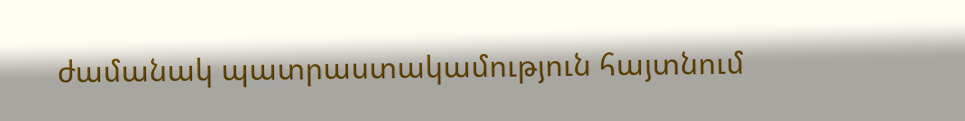ժամանակ պատրաստակամություն հայտնում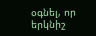օգնել, որ երկնիշ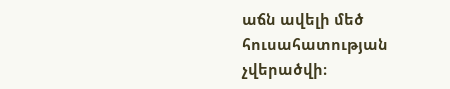աճն ավելի մեծ հուսահատության չվերածվի։